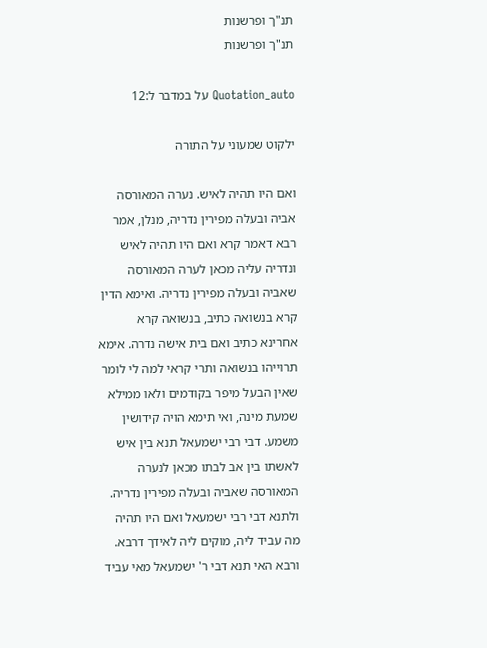תנ"ך ופרשנות
תנ"ך ופרשנות

Quotation_auto על במדבר ל:12

ילקוט שמעוני על התורה

ואם היו תהיה לאיש. נערה המאורסה אביה ובעלה מפירין נדריה, מנלן, אמר רבא דאמר קרא ואם היו תהיה לאיש ונדריה עליה מכאן לערה המאורסה שאביה ובעלה מפירין נדריה. ואימא הדין קרא בנשואה כתיב, בנשואה קרא אחרינא כתיב ואם בית אישה נדרה. אימא תרוייהו בנשואה ותרי קראי למה לי לומר שאין הבעל מיפר בקודמים ולאו ממילא שמעת מינה, ואי תימא הויה קידושין משמע. דבי רבי ישמעאל תנא בין איש לאשתו בין אב לבתו מכאן לנערה המאורסה שאביה ובעלה מפירין נדריה. ולתנא דבי רבי ישמעאל ואם היו תהיה מה עביד ליה, מוקים ליה לאידך דרבא. ורבא האי תנא דבי ר' ישמעאל מאי עביד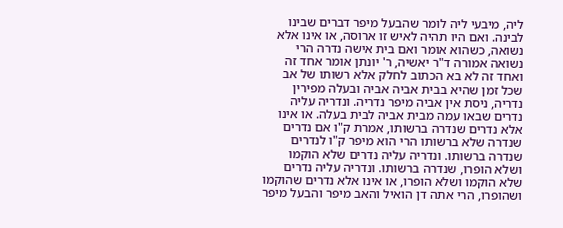ליה, מיבעי ליה לומר שהבעל מיפר דברים שבינו לבינה. ואם היו תהיה לאיש זו ארוסה, או אינו אלא נשואה, כשהוא אומר ואם בית אישה נדרה הרי נשואה אמורה ד"ר יאשיה, ר' יונתן אומר אחד זה ואחד זה לא בא הכתוב לחלק אלא רשותו של אב שכל זמן שהיא בבית אביה אביה ובעלה מפירין נדריה, ניסת אין אביה מיפר נדריה. ונדריה עליה נדרים שבאו עמה מבית אביה לבית בעלה. או אינו אלא נדרים שנדרה ברשותו, אמרת ק"ו אם נדרים שנדרה שלא ברשותו הרי הוא מיפר ק"ו לנדרים שנדרה ברשותו. ונדריה עליה נדרים שלא הוקמו ושלא הופרו, שנדרה ברשותו. ונדריה עליה נדרים שלא הוקמו ושלא הופרו, או אינו אלא נדרים שהוקמו ושהופרו, הרי אתה דן הואיל והאב מיפר והבעל מיפר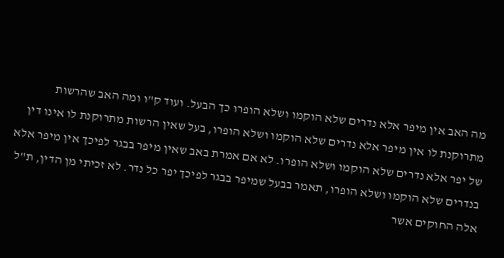מה האב אין מיפר אלא נדרים שלא הוקמו ושלא הופרו כך הבעל. ועוד ק"ו ומה האב שהרשות מתרוקנת לו אין מיפר אלא נדרים שלא הוקמו ושלא הופרו, בעל שאין הרשות מתרוקנת לו אינו דין של יפר אלא נדרים שלא הוקמו ושלא הופרו. לא אם אמרת באב שאין מיפר בבגר לפיכך אין מיפר אלא בנדרים שלא הוקמו ושלא הופרו, תאמר בבעל שמיפר בבגר לפיכך יפר כל נדר. לא זכיתי מן הדין, ת"ל אלה החוקים אשר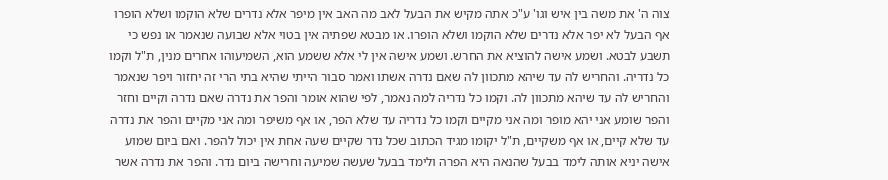צוה ה' את משה בין איש וגו' ע"כ אתה מקיש את הבעל לאב מה האב אין מיפר אלא נדרים שלא הוקמו ושלא הופרו אף הבעל לא יפר אלא נדרים שלא הוקמו ושלא הופרו. או מבטא שפתיה אין בטוי אלא שבועה שנאמר או נפש כי תשבע לבטא. ושמע אישה להוציא את החרש. ושמע אישה אין לי אלא ששמע הוא, השמיעוהו אחרים מנין, ת"ל וקמו כל נדריה. והחריש לה עד שיהא מתכוון לה שאם נדרה אשתו ואמר סבור הייתי שהיא בתי הרי זה יחזור ויפר שנאמר והחריש לה עד שיהא מתכוון לה. וקמו כל נדריה למה נאמר, לפי שהוא אומר והפר את נדרה שאם נדרה וקיים וחזר והפר שומע אני יהא מופר ומה אני מקיים וקמו כל נדריה עד שלא הפר, או אף משיפר ומה אני מקיים והפר את נדרה עד שלא קיים, או אף משקיים, ת"ל יקומו מגיד הכתוב שכל נדר שקיים שעה אחת אין יכול להפר. ואם ביום שמוע אישה יניא אותה לימד בבעל שהנאה היא הפרה ולימד בבעל שעשה שמיעה וחרישה ביום נדר. והפר את נדרה אשר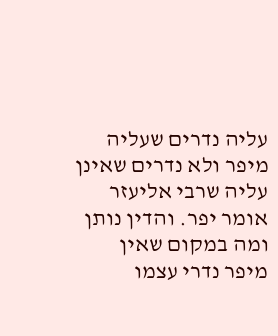עליה נדרים שעליה מיפר ולא נדרים שאינן עליה שרבי אליעזר אומר יפר. והדין נותן ומה במקום שאין מיפר נדרי עצמו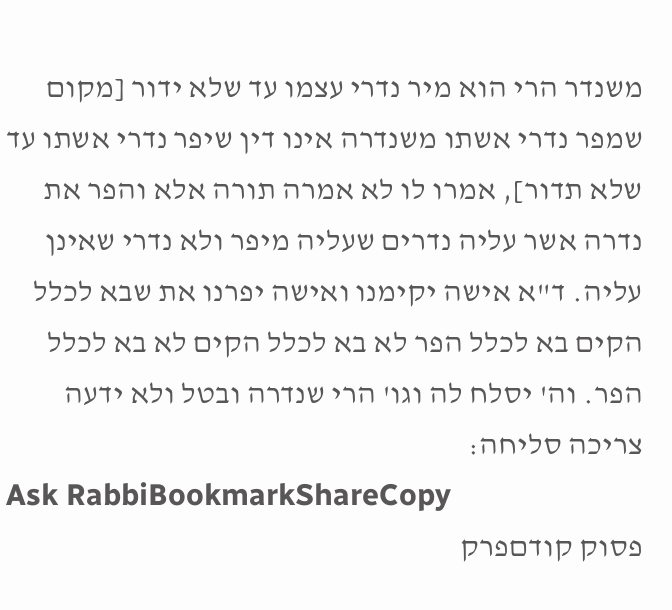משנדר הרי הוא מיר נדרי עצמו עד שלא ידור [מקום שמפר נדרי אשתו משנדרה אינו דין שיפר נדרי אשתו עד שלא תדור], אמרו לו לא אמרה תורה אלא והפר את נדרה אשר עליה נדרים שעליה מיפר ולא נדרי שאינן עליה. ד"א אישה יקימנו ואישה יפרנו את שבא לכלל הקים בא לכלל הפר לא בא לכלל הקים לא בא לכלל הפר. וה' יסלח לה וגו' הרי שנדרה ובטל ולא ידעה צריכה סליחה:
Ask RabbiBookmarkShareCopy
פסוק קודםפרק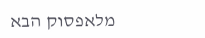מלאפסוק הבא